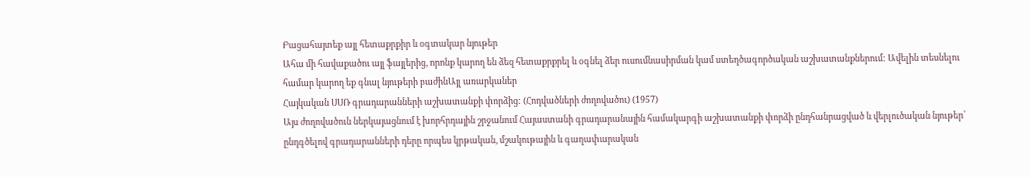Բացահայտեք այլ հետաքրքիր և օգտակար նյութեր
Ահա մի հավաքածու այլ ֆայլերից, որոնք կարող են ձեզ հետաքրքրել և օգնել ձեր ուսումնասիրման կամ ստեղծագործական աշխատանքներում: Ավելին տեսնելու համար կարող եք գնալ նյութերի բաժինԱյլ առարկաներ
Հայկական ՍՍՌ գրադարանների աշխատանքի փորձից: (Հոդվածների ժողովածու) (1957)
Այս ժողովածուն ներկայացնում է խորհրդային շրջանում Հայաստանի գրադարանային համակարգի աշխատանքի փորձի ընդհանրացված և վերլուծական նյութեր՝ ընդգծելով գրադարանների դերը որպես կրթական, մշակութային և գաղափարական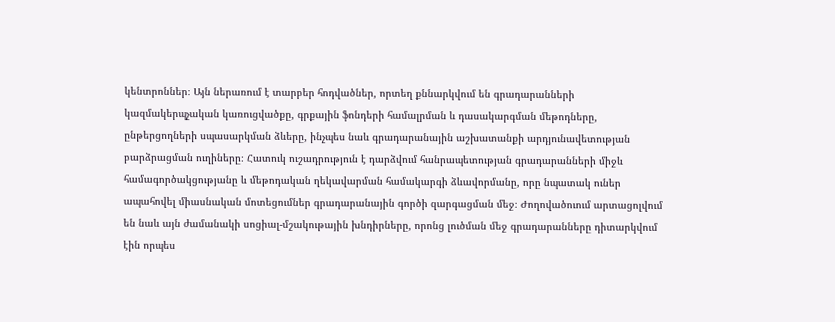կենտրոններ։ Այն ներառում է տարբեր հոդվածներ, որտեղ քննարկվում են գրադարանների կազմակերպչական կառուցվածքը, գրքային ֆոնդերի համալրման և դասակարգման մեթոդները, ընթերցողների սպասարկման ձևերը, ինչպես նաև գրադարանային աշխատանքի արդյունավետության բարձրացման ուղիները։ Հատուկ ուշադրություն է դարձվում հանրապետության գրադարանների միջև համագործակցությանը և մեթոդական ղեկավարման համակարգի ձևավորմանը, որը նպատակ ուներ ապահովել միասնական մոտեցումներ գրադարանային գործի զարգացման մեջ։ Ժողովածուում արտացոլվում են նաև այն ժամանակի սոցիալ-մշակութային խնդիրները, որոնց լուծման մեջ գրադարանները դիտարկվում էին որպես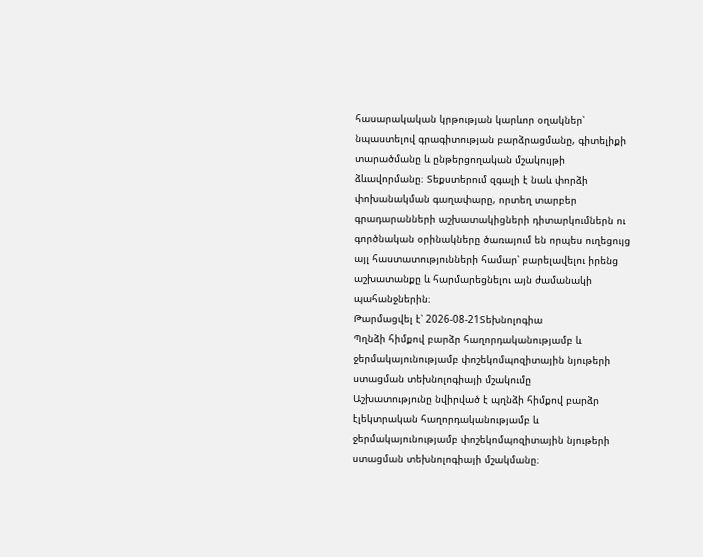հասարակական կրթության կարևոր օղակներ՝ նպաստելով գրագիտության բարձրացմանը, գիտելիքի տարածմանը և ընթերցողական մշակույթի ձևավորմանը։ Տեքստերում զգալի է նաև փորձի փոխանակման գաղափարը, որտեղ տարբեր գրադարանների աշխատակիցների դիտարկումներն ու գործնական օրինակները ծառայում են որպես ուղեցույց այլ հաստատությունների համար՝ բարելավելու իրենց աշխատանքը և հարմարեցնելու այն ժամանակի պահանջներին։
Թարմացվել է՝ 2026-08-21Տեխնոլոգիա
Պղնձի հիմքով բարձր հաղորդականությամբ և ջերմակայունությամբ փոշեկոմպոզիտային նյութերի ստացման տեխնոլոգիայի մշակումը
Աշխատությունը նվիրված է պղնձի հիմքով բարձր էլեկտրական հաղորդականությամբ և ջերմակայունությամբ փոշեկոմպոզիտային նյութերի ստացման տեխնոլոգիայի մշակմանը։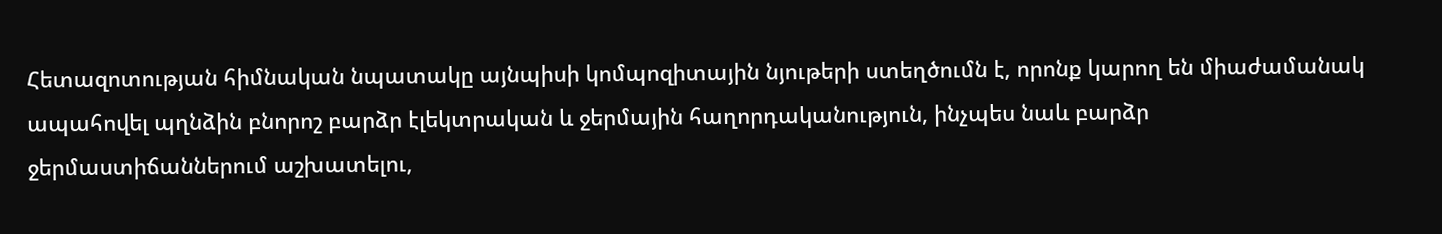Հետազոտության հիմնական նպատակը այնպիսի կոմպոզիտային նյութերի ստեղծումն է, որոնք կարող են միաժամանակ ապահովել պղնձին բնորոշ բարձր էլեկտրական և ջերմային հաղորդականություն, ինչպես նաև բարձր ջերմաստիճաններում աշխատելու,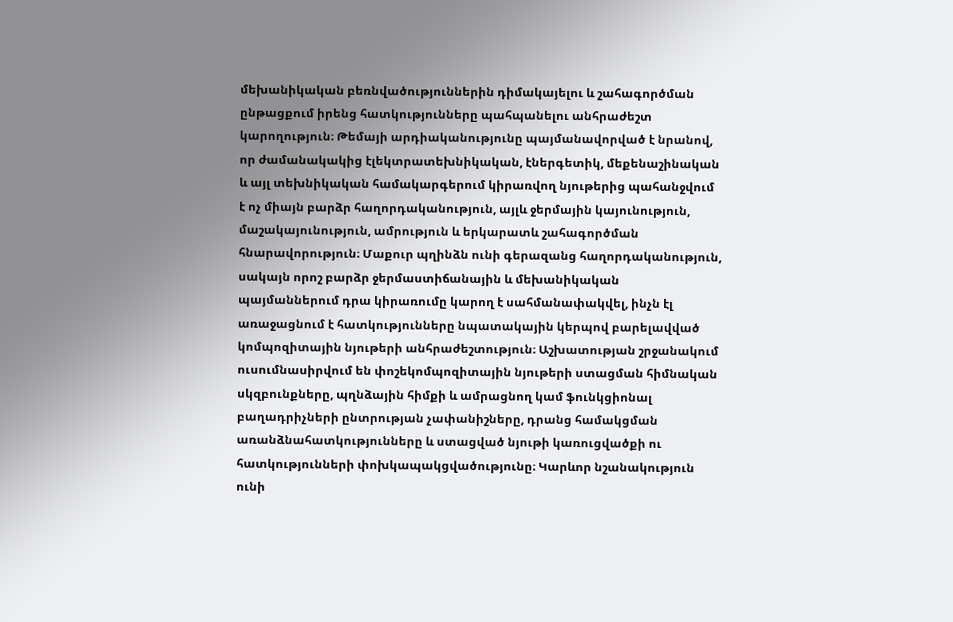մեխանիկական բեռնվածություններին դիմակայելու և շահագործման ընթացքում իրենց հատկությունները պահպանելու անհրաժեշտ կարողություն։ Թեմայի արդիականությունը պայմանավորված է նրանով, որ ժամանակակից էլեկտրատեխնիկական, էներգետիկ, մեքենաշինական և այլ տեխնիկական համակարգերում կիրառվող նյութերից պահանջվում է ոչ միայն բարձր հաղորդականություն, այլև ջերմային կայունություն, մաշակայունություն, ամրություն և երկարատև շահագործման հնարավորություն։ Մաքուր պղինձն ունի գերազանց հաղորդականություն, սակայն որոշ բարձր ջերմաստիճանային և մեխանիկական պայմաններում դրա կիրառումը կարող է սահմանափակվել, ինչն էլ առաջացնում է հատկությունները նպատակային կերպով բարելավված կոմպոզիտային նյութերի անհրաժեշտություն։ Աշխատության շրջանակում ուսումնասիրվում են փոշեկոմպոզիտային նյութերի ստացման հիմնական սկզբունքները, պղնձային հիմքի և ամրացնող կամ ֆունկցիոնալ բաղադրիչների ընտրության չափանիշները, դրանց համակցման առանձնահատկությունները և ստացված նյութի կառուցվածքի ու հատկությունների փոխկապակցվածությունը։ Կարևոր նշանակություն ունի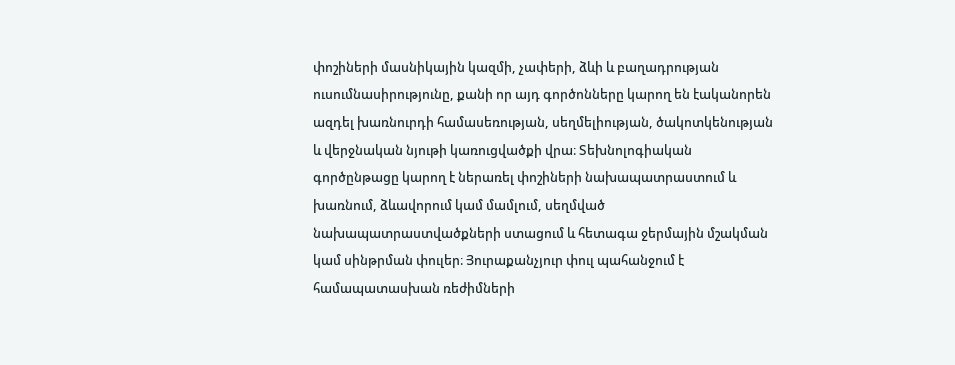փոշիների մասնիկային կազմի, չափերի, ձևի և բաղադրության ուսումնասիրությունը, քանի որ այդ գործոնները կարող են էականորեն ազդել խառնուրդի համասեռության, սեղմելիության, ծակոտկենության և վերջնական նյութի կառուցվածքի վրա։ Տեխնոլոգիական գործընթացը կարող է ներառել փոշիների նախապատրաստում և խառնում, ձևավորում կամ մամլում, սեղմված նախապատրաստվածքների ստացում և հետագա ջերմային մշակման կամ սինթրման փուլեր։ Յուրաքանչյուր փուլ պահանջում է համապատասխան ռեժիմների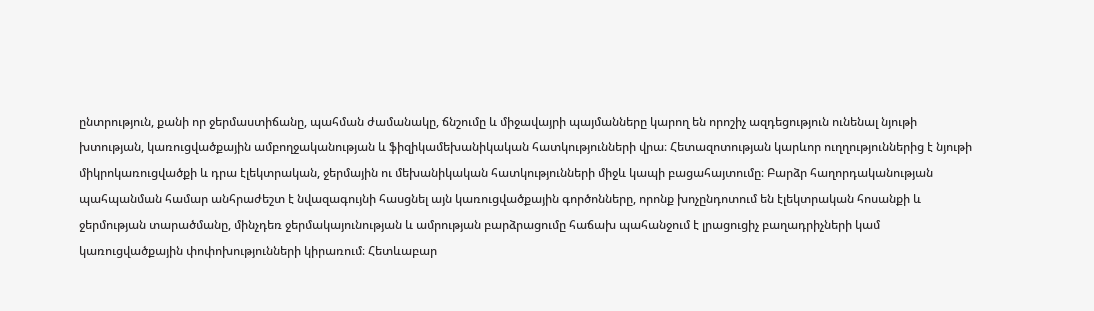ընտրություն, քանի որ ջերմաստիճանը, պահման ժամանակը, ճնշումը և միջավայրի պայմանները կարող են որոշիչ ազդեցություն ունենալ նյութի խտության, կառուցվածքային ամբողջականության և ֆիզիկամեխանիկական հատկությունների վրա։ Հետազոտության կարևոր ուղղություններից է նյութի միկրոկառուցվածքի և դրա էլեկտրական, ջերմային ու մեխանիկական հատկությունների միջև կապի բացահայտումը։ Բարձր հաղորդականության պահպանման համար անհրաժեշտ է նվազագույնի հասցնել այն կառուցվածքային գործոնները, որոնք խոչընդոտում են էլեկտրական հոսանքի և ջերմության տարածմանը, մինչդեռ ջերմակայունության և ամրության բարձրացումը հաճախ պահանջում է լրացուցիչ բաղադրիչների կամ կառուցվածքային փոփոխությունների կիրառում։ Հետևաբար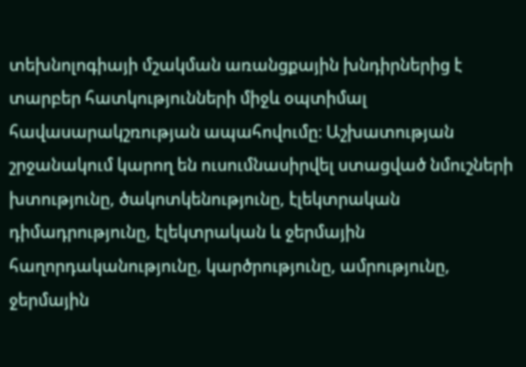տեխնոլոգիայի մշակման առանցքային խնդիրներից է տարբեր հատկությունների միջև օպտիմալ հավասարակշռության ապահովումը։ Աշխատության շրջանակում կարող են ուսումնասիրվել ստացված նմուշների խտությունը, ծակոտկենությունը, էլեկտրական դիմադրությունը, էլեկտրական և ջերմային հաղորդականությունը, կարծրությունը, ամրությունը, ջերմային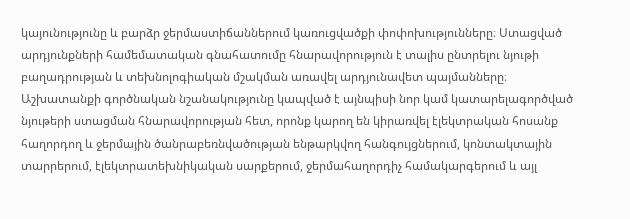կայունությունը և բարձր ջերմաստիճաններում կառուցվածքի փոփոխությունները։ Ստացված արդյունքների համեմատական գնահատումը հնարավորություն է տալիս ընտրելու նյութի բաղադրության և տեխնոլոգիական մշակման առավել արդյունավետ պայմանները։ Աշխատանքի գործնական նշանակությունը կապված է այնպիսի նոր կամ կատարելագործված նյութերի ստացման հնարավորության հետ, որոնք կարող են կիրառվել էլեկտրական հոսանք հաղորդող և ջերմային ծանրաբեռնվածության ենթարկվող հանգույցներում, կոնտակտային տարրերում, էլեկտրատեխնիկական սարքերում, ջերմահաղորդիչ համակարգերում և այլ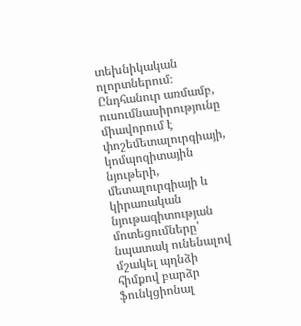տեխնիկական ոլորտներում։ Ընդհանուր առմամբ, ուսումնասիրությունը միավորում է փոշեմետալուրգիայի, կոմպոզիտային նյութերի, մետալուրգիայի և կիրառական նյութագիտության մոտեցումները՝ նպատակ ունենալով մշակել պղնձի հիմքով բարձր ֆունկցիոնալ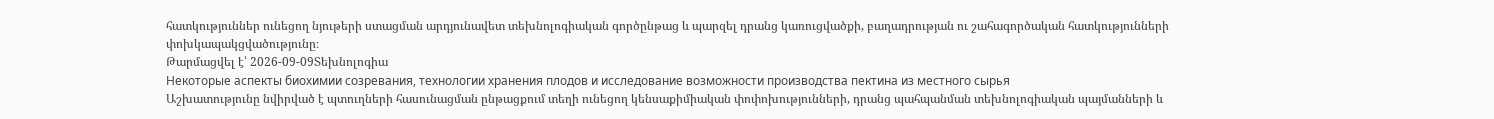հատկություններ ունեցող նյութերի ստացման արդյունավետ տեխնոլոգիական գործընթաց և պարզել դրանց կառուցվածքի, բաղադրության ու շահագործական հատկությունների փոխկապակցվածությունը։
Թարմացվել է՝ 2026-09-09Տեխնոլոգիա
Некоторые аспекты биохимии созревания, технологии хранения плодов и исследование возможности производства пектина из местного сырья
Աշխատությունը նվիրված է պտուղների հասունացման ընթացքում տեղի ունեցող կենսաքիմիական փոփոխությունների, դրանց պահպանման տեխնոլոգիական պայմանների և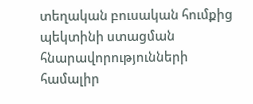տեղական բուսական հումքից պեկտինի ստացման հնարավորությունների համալիր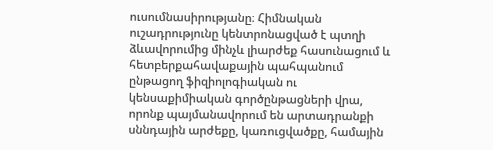ուսումնասիրությանը։ Հիմնական ուշադրությունը կենտրոնացված է պտղի ձևավորումից մինչև լիարժեք հասունացում և հետբերքահավաքային պահպանում ընթացող ֆիզիոլոգիական ու կենսաքիմիական գործընթացների վրա, որոնք պայմանավորում են արտադրանքի սննդային արժեքը, կառուցվածքը, համային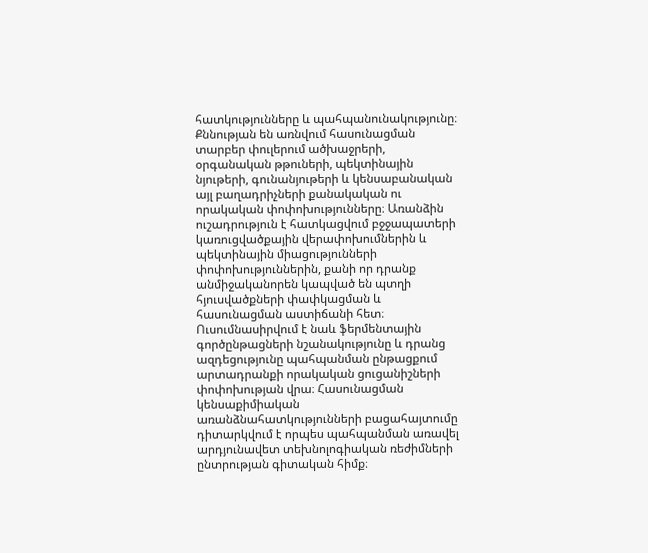հատկությունները և պահպանունակությունը։ Քննության են առնվում հասունացման տարբեր փուլերում ածխաջրերի, օրգանական թթուների, պեկտինային նյութերի, գունանյութերի և կենսաբանական այլ բաղադրիչների քանակական ու որակական փոփոխությունները։ Առանձին ուշադրություն է հատկացվում բջջապատերի կառուցվածքային վերափոխումներին և պեկտինային միացությունների փոփոխություններին, քանի որ դրանք անմիջականորեն կապված են պտղի հյուսվածքների փափկացման և հասունացման աստիճանի հետ։ Ուսումնասիրվում է նաև ֆերմենտային գործընթացների նշանակությունը և դրանց ազդեցությունը պահպանման ընթացքում արտադրանքի որակական ցուցանիշների փոփոխության վրա։ Հասունացման կենսաքիմիական առանձնահատկությունների բացահայտումը դիտարկվում է որպես պահպանման առավել արդյունավետ տեխնոլոգիական ռեժիմների ընտրության գիտական հիմք։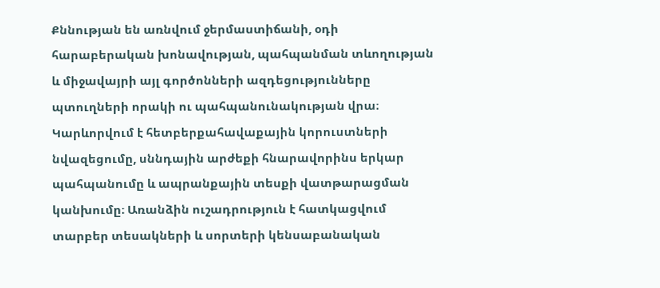Քննության են առնվում ջերմաստիճանի, օդի հարաբերական խոնավության, պահպանման տևողության և միջավայրի այլ գործոնների ազդեցությունները պտուղների որակի ու պահպանունակության վրա։ Կարևորվում է հետբերքահավաքային կորուստների նվազեցումը, սննդային արժեքի հնարավորինս երկար պահպանումը և ապրանքային տեսքի վատթարացման կանխումը։ Առանձին ուշադրություն է հատկացվում տարբեր տեսակների և սորտերի կենսաբանական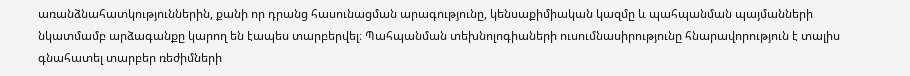առանձնահատկություններին, քանի որ դրանց հասունացման արագությունը, կենսաքիմիական կազմը և պահպանման պայմանների նկատմամբ արձագանքը կարող են էապես տարբերվել։ Պահպանման տեխնոլոգիաների ուսումնասիրությունը հնարավորություն է տալիս գնահատել տարբեր ռեժիմների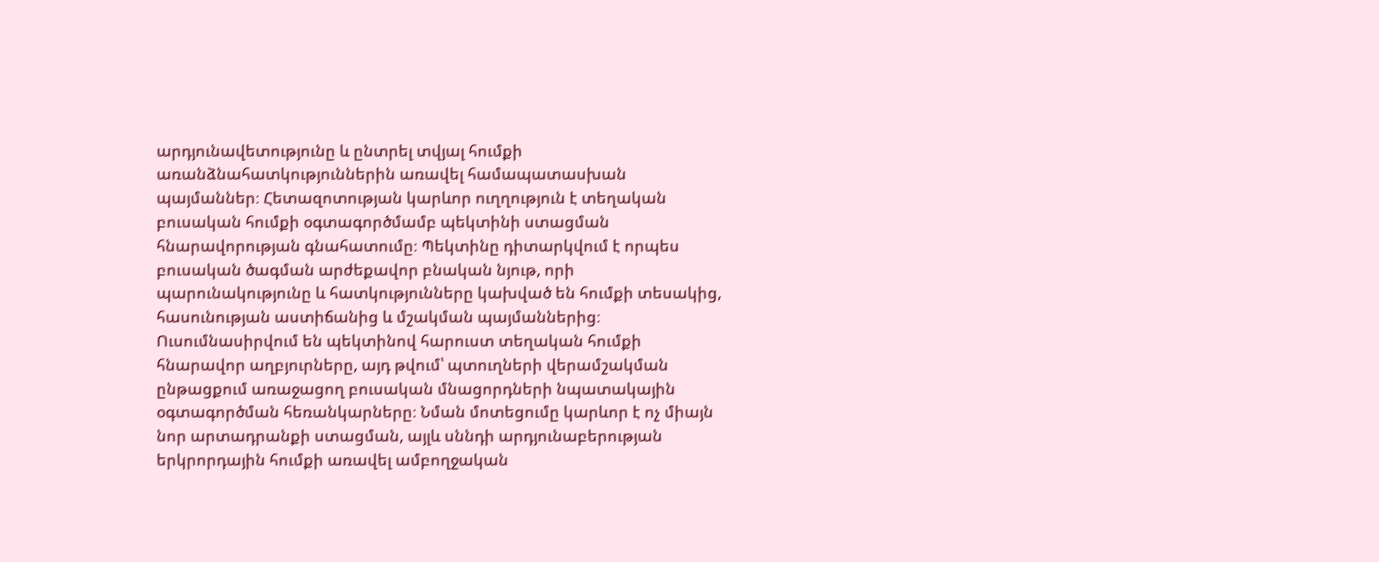արդյունավետությունը և ընտրել տվյալ հումքի առանձնահատկություններին առավել համապատասխան պայմաններ։ Հետազոտության կարևոր ուղղություն է տեղական բուսական հումքի օգտագործմամբ պեկտինի ստացման հնարավորության գնահատումը։ Պեկտինը դիտարկվում է որպես բուսական ծագման արժեքավոր բնական նյութ, որի պարունակությունը և հատկությունները կախված են հումքի տեսակից, հասունության աստիճանից և մշակման պայմաններից։ Ուսումնասիրվում են պեկտինով հարուստ տեղական հումքի հնարավոր աղբյուրները, այդ թվում՝ պտուղների վերամշակման ընթացքում առաջացող բուսական մնացորդների նպատակային օգտագործման հեռանկարները։ Նման մոտեցումը կարևոր է ոչ միայն նոր արտադրանքի ստացման, այլև սննդի արդյունաբերության երկրորդային հումքի առավել ամբողջական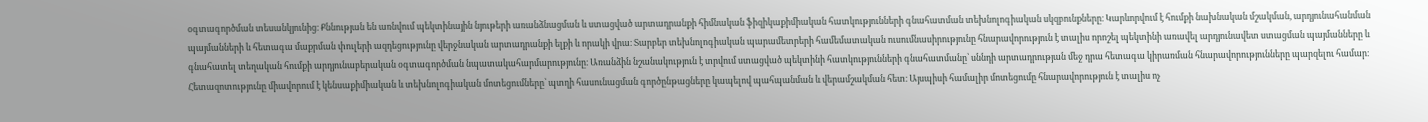օգտագործման տեսանկյունից։ Քննության են առնվում պեկտինային նյութերի առանձնացման և ստացված արտադրանքի հիմնական ֆիզիկաքիմիական հատկությունների գնահատման տեխնոլոգիական սկզբունքները։ Կարևորվում է հումքի նախնական մշակման, արդյունահանման պայմանների և հետագա մաքրման փուլերի ազդեցությունը վերջնական արտադրանքի ելքի և որակի վրա։ Տարբեր տեխնոլոգիական պարամետրերի համեմատական ուսումնասիրությունը հնարավորություն է տալիս որոշել պեկտինի առավել արդյունավետ ստացման պայմանները և գնահատել տեղական հումքի արդյունաբերական օգտագործման նպատակահարմարությունը։ Առանձին նշանակություն է տրվում ստացված պեկտինի հատկությունների գնահատմանը՝ սննդի արտադրության մեջ դրա հետագա կիրառման հնարավորությունները պարզելու համար։ Հետազոտությունը միավորում է կենսաքիմիական և տեխնոլոգիական մոտեցումները՝ պտղի հասունացման գործընթացները կապելով պահպանման և վերամշակման հետ։ Այսպիսի համալիր մոտեցումը հնարավորություն է տալիս ոչ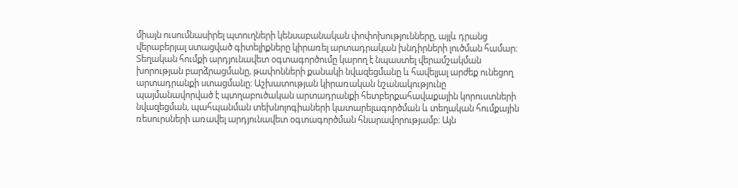միայն ուսումնասիրել պտուղների կենսաբանական փոփոխությունները, այլև դրանց վերաբերյալ ստացված գիտելիքները կիրառել արտադրական խնդիրների լուծման համար։ Տեղական հումքի արդյունավետ օգտագործումը կարող է նպաստել վերամշակման խորության բարձրացմանը, թափոնների քանակի նվազեցմանը և հավելյալ արժեք ունեցող արտադրանքի ստացմանը։ Աշխատության կիրառական նշանակությունը պայմանավորված է պտղաբուծական արտադրանքի հետբերքահավաքային կորուստների նվազեցման, պահպանման տեխնոլոգիաների կատարելագործման և տեղական հումքային ռեսուրսների առավել արդյունավետ օգտագործման հնարավորությամբ։ Այն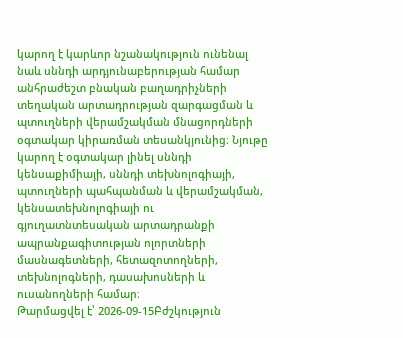կարող է կարևոր նշանակություն ունենալ նաև սննդի արդյունաբերության համար անհրաժեշտ բնական բաղադրիչների տեղական արտադրության զարգացման և պտուղների վերամշակման մնացորդների օգտակար կիրառման տեսանկյունից։ Նյութը կարող է օգտակար լինել սննդի կենսաքիմիայի, սննդի տեխնոլոգիայի, պտուղների պահպանման և վերամշակման, կենսատեխնոլոգիայի ու գյուղատնտեսական արտադրանքի ապրանքագիտության ոլորտների մասնագետների, հետազոտողների, տեխնոլոգների, դասախոսների և ուսանողների համար։
Թարմացվել է՝ 2026-09-15Բժշկություն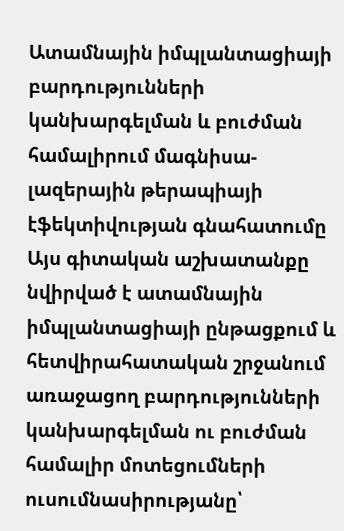Ատամնային իմպլանտացիայի բարդությունների կանխարգելման և բուժման համալիրում մագնիսա-լազերային թերապիայի էֆեկտիվության գնահատումը
Այս գիտական աշխատանքը նվիրված է ատամնային իմպլանտացիայի ընթացքում և հետվիրահատական շրջանում առաջացող բարդությունների կանխարգելման ու բուժման համալիր մոտեցումների ուսումնասիրությանը՝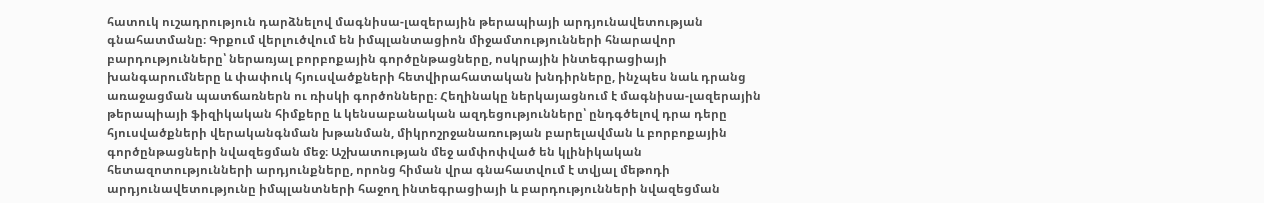հատուկ ուշադրություն դարձնելով մագնիսա-լազերային թերապիայի արդյունավետության գնահատմանը։ Գրքում վերլուծվում են իմպլանտացիոն միջամտությունների հնարավոր բարդությունները՝ ներառյալ բորբոքային գործընթացները, ոսկրային ինտեգրացիայի խանգարումները և փափուկ հյուսվածքների հետվիրահատական խնդիրները, ինչպես նաև դրանց առաջացման պատճառներն ու ռիսկի գործոնները։ Հեղինակը ներկայացնում է մագնիսա-լազերային թերապիայի ֆիզիկական հիմքերը և կենսաբանական ազդեցությունները՝ ընդգծելով դրա դերը հյուսվածքների վերականգնման խթանման, միկրոշրջանառության բարելավման և բորբոքային գործընթացների նվազեցման մեջ։ Աշխատության մեջ ամփոփված են կլինիկական հետազոտությունների արդյունքները, որոնց հիման վրա գնահատվում է տվյալ մեթոդի արդյունավետությունը իմպլանտների հաջող ինտեգրացիայի և բարդությունների նվազեցման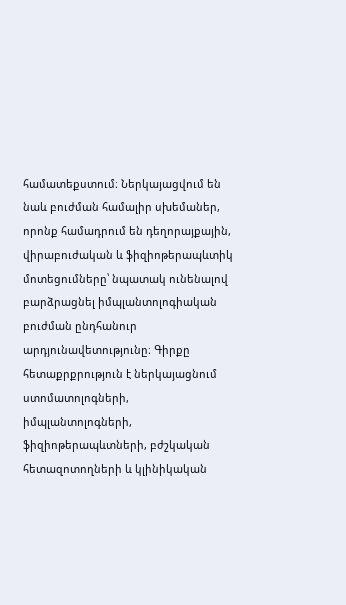համատեքստում։ Ներկայացվում են նաև բուժման համալիր սխեմաներ, որոնք համադրում են դեղորայքային, վիրաբուժական և ֆիզիոթերապևտիկ մոտեցումները՝ նպատակ ունենալով բարձրացնել իմպլանտոլոգիական բուժման ընդհանուր արդյունավետությունը։ Գիրքը հետաքրքրություն է ներկայացնում ստոմատոլոգների, իմպլանտոլոգների, ֆիզիոթերապևտների, բժշկական հետազոտողների և կլինիկական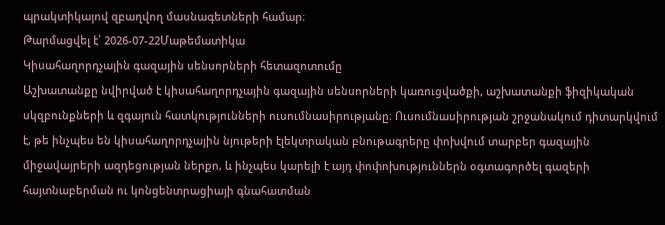պրակտիկայով զբաղվող մասնագետների համար։
Թարմացվել է՝ 2026-07-22Մաթեմատիկա
Կիսահաղորդչային գազային սենսորների հետազոտումը
Աշխատանքը նվիրված է կիսահաղորդչային գազային սենսորների կառուցվածքի, աշխատանքի ֆիզիկական սկզբունքների և զգայուն հատկությունների ուսումնասիրությանը։ Ուսումնասիրության շրջանակում դիտարկվում է, թե ինչպես են կիսահաղորդչային նյութերի էլեկտրական բնութագրերը փոխվում տարբեր գազային միջավայրերի ազդեցության ներքո, և ինչպես կարելի է այդ փոփոխություններն օգտագործել գազերի հայտնաբերման ու կոնցենտրացիայի գնահատման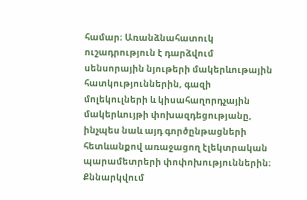համար։ Առանձնահատուկ ուշադրություն է դարձվում սենսորային նյութերի մակերևութային հատկություններին, գազի մոլեկուլների և կիսահաղորդչային մակերևույթի փոխազդեցությանը, ինչպես նաև այդ գործընթացների հետևանքով առաջացող էլեկտրական պարամետրերի փոփոխություններին։ Քննարկվում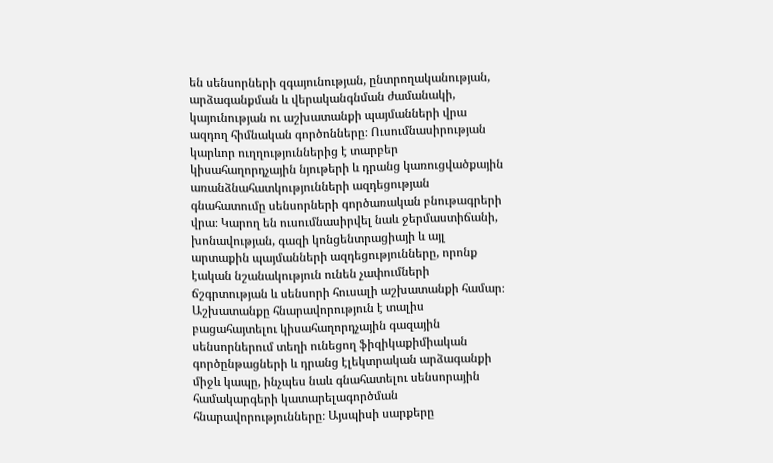են սենսորների զգայունության, ընտրողականության, արձագանքման և վերականգնման ժամանակի, կայունության ու աշխատանքի պայմանների վրա ազդող հիմնական գործոնները։ Ուսումնասիրության կարևոր ուղղություններից է տարբեր կիսահաղորդչային նյութերի և դրանց կառուցվածքային առանձնահատկությունների ազդեցության գնահատումը սենսորների գործառական բնութագրերի վրա։ Կարող են ուսումնասիրվել նաև ջերմաստիճանի, խոնավության, գազի կոնցենտրացիայի և այլ արտաքին պայմանների ազդեցությունները, որոնք էական նշանակություն ունեն չափումների ճշգրտության և սենսորի հուսալի աշխատանքի համար։ Աշխատանքը հնարավորություն է տալիս բացահայտելու կիսահաղորդչային գազային սենսորներում տեղի ունեցող ֆիզիկաքիմիական գործընթացների և դրանց էլեկտրական արձագանքի միջև կապը, ինչպես նաև գնահատելու սենսորային համակարգերի կատարելագործման հնարավորությունները։ Այսպիսի սարքերը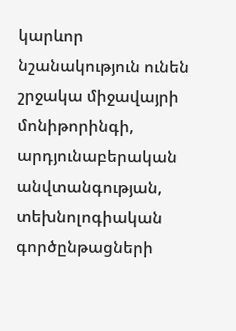կարևոր նշանակություն ունեն շրջակա միջավայրի մոնիթորինգի, արդյունաբերական անվտանգության, տեխնոլոգիական գործընթացների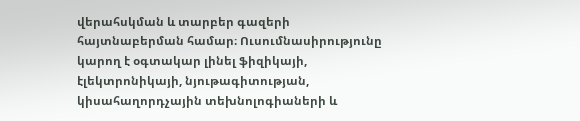վերահսկման և տարբեր գազերի հայտնաբերման համար։ Ուսումնասիրությունը կարող է օգտակար լինել ֆիզիկայի, էլեկտրոնիկայի, նյութագիտության, կիսահաղորդչային տեխնոլոգիաների և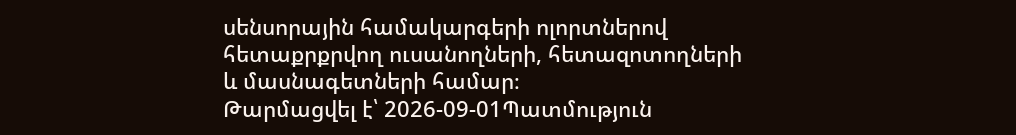սենսորային համակարգերի ոլորտներով հետաքրքրվող ուսանողների, հետազոտողների և մասնագետների համար։
Թարմացվել է՝ 2026-09-01Պատմություն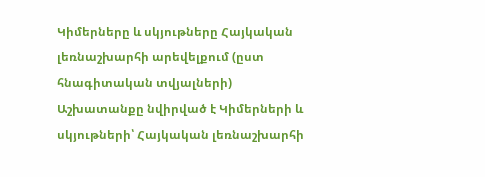Կիմերները և սկյութները Հայկական լեռնաշխարհի արեվելքում (ըստ հնագիտական տվյալների)
Աշխատանքը նվիրված է Կիմերների և սկյութների՝ Հայկական լեռնաշխարհի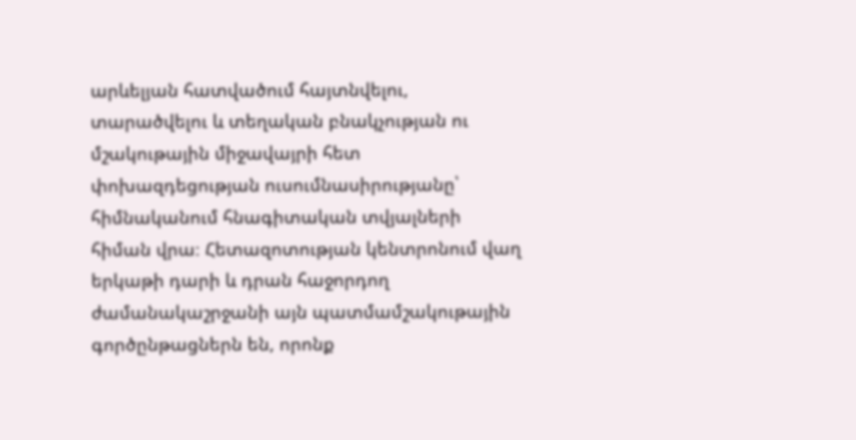արևելյան հատվածում հայտնվելու, տարածվելու և տեղական բնակչության ու մշակութային միջավայրի հետ փոխազդեցության ուսումնասիրությանը՝ հիմնականում հնագիտական տվյալների հիման վրա։ Հետազոտության կենտրոնում վաղ երկաթի դարի և դրան հաջորդող ժամանակաշրջանի այն պատմամշակութային գործընթացներն են, որոնք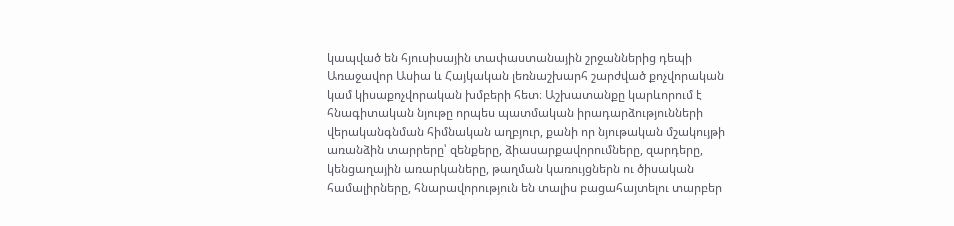կապված են հյուսիսային տափաստանային շրջաններից դեպի Առաջավոր Ասիա և Հայկական լեռնաշխարհ շարժված քոչվորական կամ կիսաքոչվորական խմբերի հետ։ Աշխատանքը կարևորում է հնագիտական նյութը որպես պատմական իրադարձությունների վերականգնման հիմնական աղբյուր, քանի որ նյութական մշակույթի առանձին տարրերը՝ զենքերը, ձիասարքավորումները, զարդերը, կենցաղային առարկաները, թաղման կառույցներն ու ծիսական համալիրները, հնարավորություն են տալիս բացահայտելու տարբեր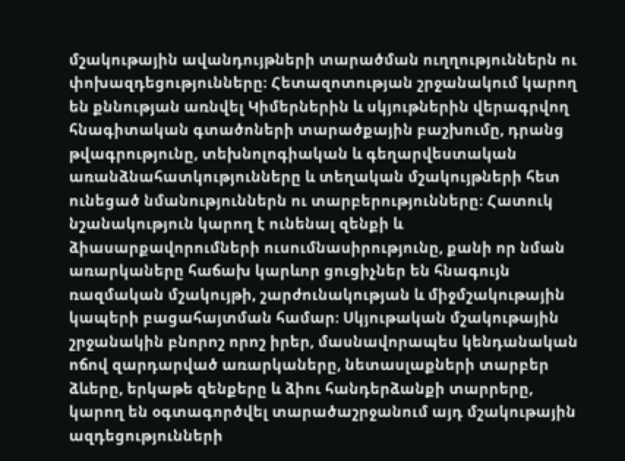մշակութային ավանդույթների տարածման ուղղություններն ու փոխազդեցությունները։ Հետազոտության շրջանակում կարող են քննության առնվել Կիմերներին և սկյութներին վերագրվող հնագիտական գտածոների տարածքային բաշխումը, դրանց թվագրությունը, տեխնոլոգիական և գեղարվեստական առանձնահատկությունները և տեղական մշակույթների հետ ունեցած նմանություններն ու տարբերությունները։ Հատուկ նշանակություն կարող է ունենալ զենքի և ձիասարքավորումների ուսումնասիրությունը, քանի որ նման առարկաները հաճախ կարևոր ցուցիչներ են հնագույն ռազմական մշակույթի, շարժունակության և միջմշակութային կապերի բացահայտման համար։ Սկյութական մշակութային շրջանակին բնորոշ որոշ իրեր, մասնավորապես կենդանական ոճով զարդարված առարկաները, նետասլաքների տարբեր ձևերը, երկաթե զենքերը և ձիու հանդերձանքի տարրերը, կարող են օգտագործվել տարածաշրջանում այդ մշակութային ազդեցությունների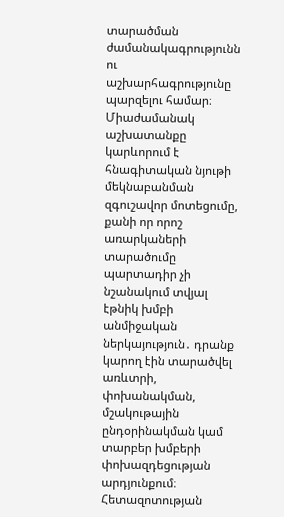տարածման ժամանակագրությունն ու աշխարհագրությունը պարզելու համար։ Միաժամանակ աշխատանքը կարևորում է հնագիտական նյութի մեկնաբանման զգուշավոր մոտեցումը, քանի որ որոշ առարկաների տարածումը պարտադիր չի նշանակում տվյալ էթնիկ խմբի անմիջական ներկայություն․ դրանք կարող էին տարածվել առևտրի, փոխանակման, մշակութային ընդօրինակման կամ տարբեր խմբերի փոխազդեցության արդյունքում։ Հետազոտության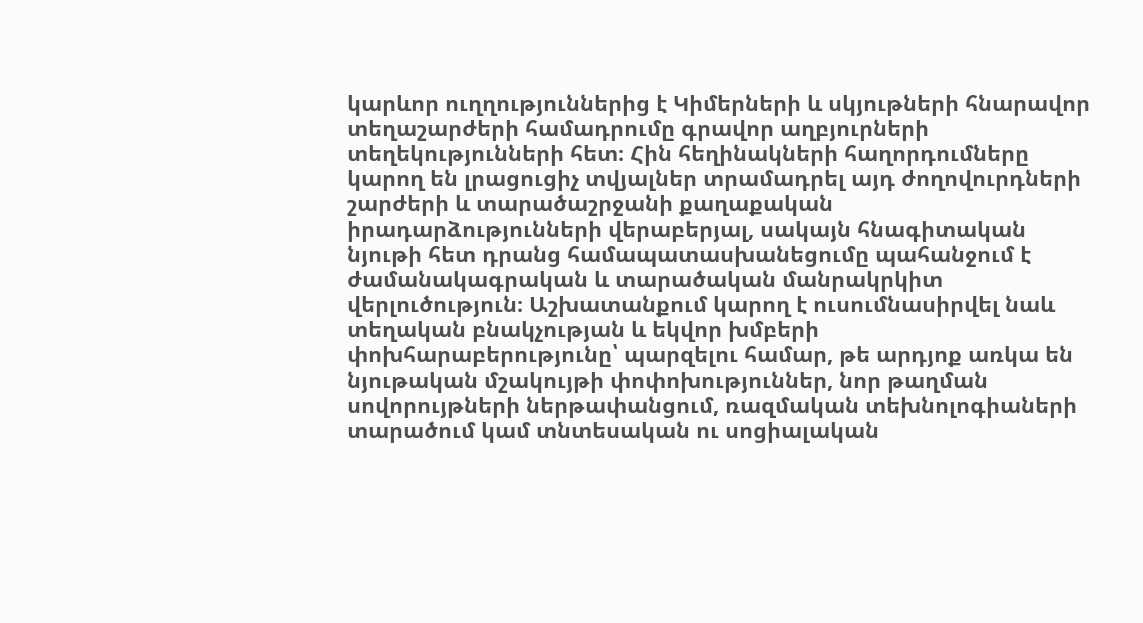կարևոր ուղղություններից է Կիմերների և սկյութների հնարավոր տեղաշարժերի համադրումը գրավոր աղբյուրների տեղեկությունների հետ։ Հին հեղինակների հաղորդումները կարող են լրացուցիչ տվյալներ տրամադրել այդ ժողովուրդների շարժերի և տարածաշրջանի քաղաքական իրադարձությունների վերաբերյալ, սակայն հնագիտական նյութի հետ դրանց համապատասխանեցումը պահանջում է ժամանակագրական և տարածական մանրակրկիտ վերլուծություն։ Աշխատանքում կարող է ուսումնասիրվել նաև տեղական բնակչության և եկվոր խմբերի փոխհարաբերությունը՝ պարզելու համար, թե արդյոք առկա են նյութական մշակույթի փոփոխություններ, նոր թաղման սովորույթների ներթափանցում, ռազմական տեխնոլոգիաների տարածում կամ տնտեսական ու սոցիալական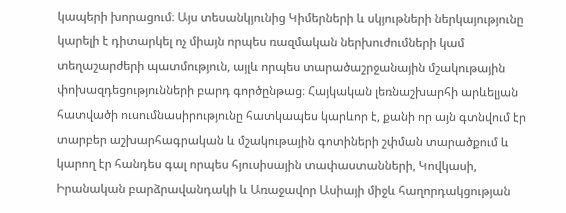կապերի խորացում։ Այս տեսանկյունից Կիմերների և սկյութների ներկայությունը կարելի է դիտարկել ոչ միայն որպես ռազմական ներխուժումների կամ տեղաշարժերի պատմություն, այլև որպես տարածաշրջանային մշակութային փոխազդեցությունների բարդ գործընթաց։ Հայկական լեռնաշխարհի արևելյան հատվածի ուսումնասիրությունը հատկապես կարևոր է, քանի որ այն գտնվում էր տարբեր աշխարհագրական և մշակութային գոտիների շփման տարածքում և կարող էր հանդես գալ որպես հյուսիսային տափաստանների, Կովկասի, Իրանական բարձրավանդակի և Առաջավոր Ասիայի միջև հաղորդակցության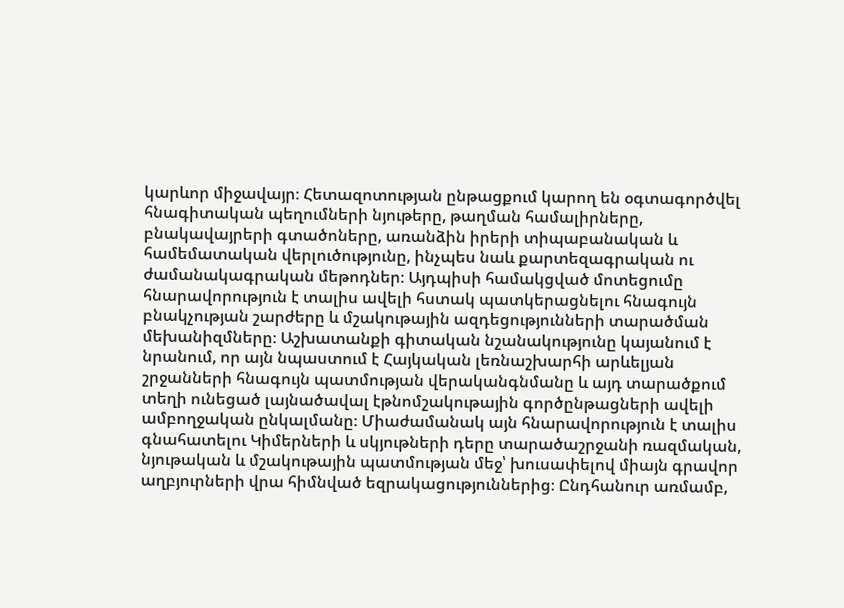կարևոր միջավայր։ Հետազոտության ընթացքում կարող են օգտագործվել հնագիտական պեղումների նյութերը, թաղման համալիրները, բնակավայրերի գտածոները, առանձին իրերի տիպաբանական և համեմատական վերլուծությունը, ինչպես նաև քարտեզագրական ու ժամանակագրական մեթոդներ։ Այդպիսի համակցված մոտեցումը հնարավորություն է տալիս ավելի հստակ պատկերացնելու հնագույն բնակչության շարժերը և մշակութային ազդեցությունների տարածման մեխանիզմները։ Աշխատանքի գիտական նշանակությունը կայանում է նրանում, որ այն նպաստում է Հայկական լեռնաշխարհի արևելյան շրջանների հնագույն պատմության վերականգնմանը և այդ տարածքում տեղի ունեցած լայնածավալ էթնոմշակութային գործընթացների ավելի ամբողջական ընկալմանը։ Միաժամանակ այն հնարավորություն է տալիս գնահատելու Կիմերների և սկյութների դերը տարածաշրջանի ռազմական, նյութական և մշակութային պատմության մեջ՝ խուսափելով միայն գրավոր աղբյուրների վրա հիմնված եզրակացություններից։ Ընդհանուր առմամբ,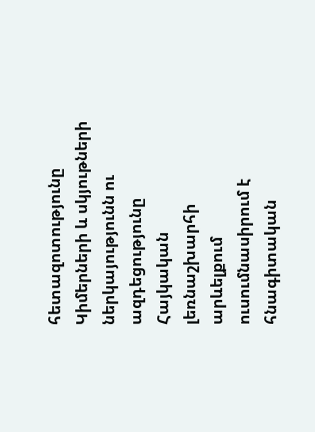հետազոտությունը Կիմերների և սկյութների ներկայությունն ու ազդեցությունը Հայկական լեռնաշխարհի արևելքում ուսումնասիրում է հնագիտական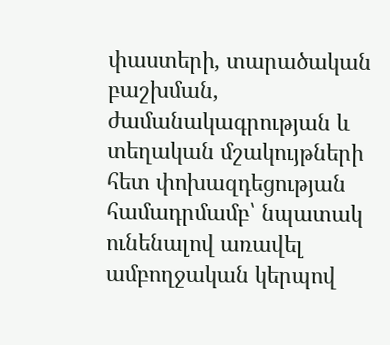փաստերի, տարածական բաշխման, ժամանակագրության և տեղական մշակույթների հետ փոխազդեցության համադրմամբ՝ նպատակ ունենալով առավել ամբողջական կերպով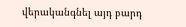վերականգնել այդ բարդ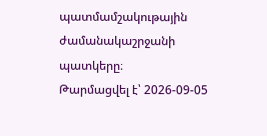պատմամշակութային ժամանակաշրջանի պատկերը։
Թարմացվել է՝ 2026-09-05